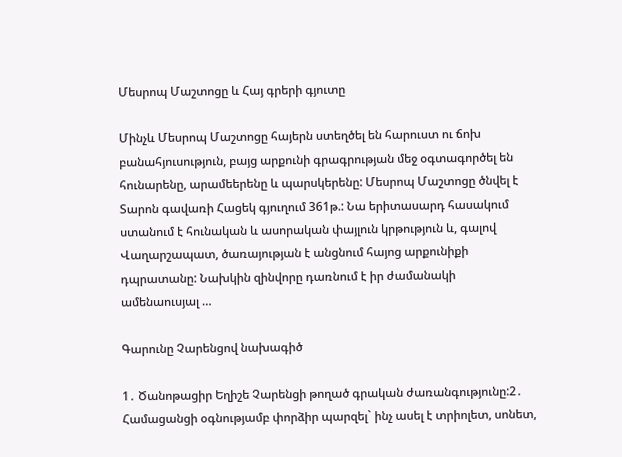Մեսրոպ Մաշտոցը և Հայ գրերի գյուտը

Մինչև Մեսրոպ Մաշտոցը հայերն ստեղծել են հարուստ ու ճոխ բանահյուսություն, բայց արքունի գրագրության մեջ օգտագործել են հունարենը, արամեերենը և պարսկերենը: Մեսրոպ Մաշտոցը ծնվել է Տարոն գավառի Հացեկ գյուղում 361թ.: Նա երիտասարդ հասակում ստանում է հունական և ասորական փայլուն կրթություն և, գալով Վաղարշապատ, ծառայության է անցնում հայոց արքունիքի դպրատանը: Նախկին զինվորը դառնում է իր ժամանակի ամենաուսյալ …

Գարունը Չարենցով նախագիծ

1․ Ծանոթացիր Եղիշե Չարենցի թողած գրական ժառանգությունը:2․ Համացանցի օգնությամբ փորձիր պարզել` ինչ ասել է տրիոլետ, սոնետ,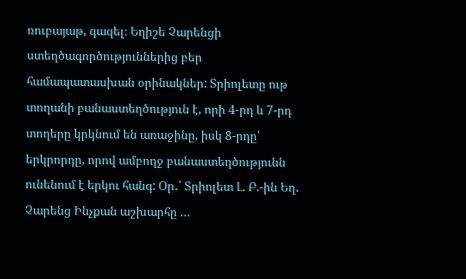ռուբայաթ, գազել։ Եղիշե Չարենցի ստեղծագործություններից բեր համապատասխան օրինակներ: Տրիոլետը ութ տողանի բանաստեղծություն է, որի 4-րդ և 7-րդ տողերը կրկնում են առաջինը, իսկ 8-րդը՝ երկրորդը, որով ամբողջ բանաստեղծությունն ունենում է երկու հանգ: Օր․՝ Տրիոլետ Լ. Բ.-ին Եղ․ Չարենց Ինչքան աշխարհը …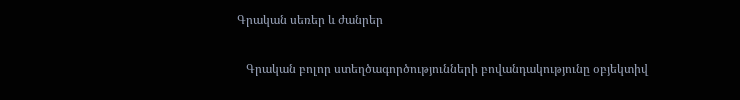Գրական սեռեր և ժանրեր

   Գրական բոլոր ստեղծագործությունների բովանդակությունը օբյեկտիվ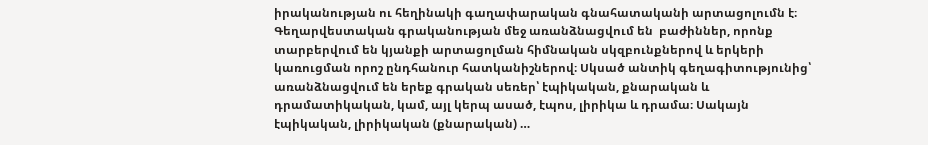իրականության ու հեղինակի գաղափարական գնահատականի արտացոլումն է։ Գեղարվեստական գրականության մեջ առանձնացվում են  բաժիններ, որոնք տարբերվում են կյանքի արտացոլման հիմնական սկզբունքներով և երկերի կառուցման որոշ ընդհանուր հատկանիշներով։ Սկսած անտիկ գեղագիտությունից՝ առանձնացվում են երեք գրական սեռեր՝ էպիկական, քնարական և դրամատիկական, կամ, այլ կերպ ասած, էպոս, լիրիկա և դրամա։ Սակայն էպիկական, լիրիկական (քնարական) …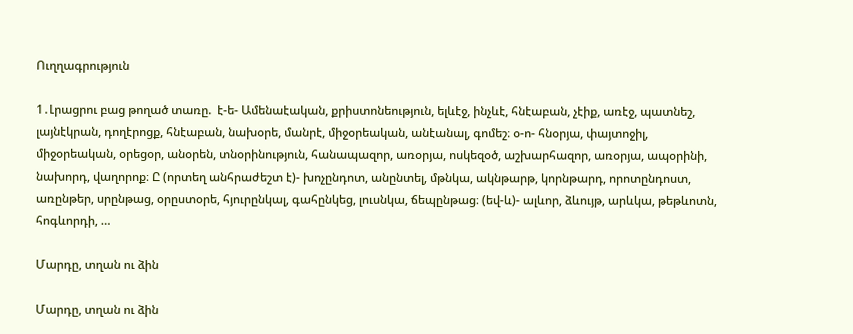Ուղղագրություն

1․Լրացրու բաց թողած տառը.  է-ե- Ամենաէական, քրիստոնեություն, ելևէջ, ինչևէ, հնէաբան, չէիք, առէջ, պատնեշ, լայնէկրան, դողէրոցք, հնէաբան, նախօրե, մանրէ, միջօրեական, անէանալ, գոմեշ։ օ-ո- հնօրյա, փայտոջիլ, միջօրեական, օրեցօր, անօրեն, տնօրինություն, հանապազոր, առօրյա, ոսկեզօծ, աշխարհազոր, առօրյա, ապօրինի, նախորդ, վաղորոք։ Ը (որտեղ անհրաժեշտ է)- խոչընդոտ, անընտել, մթնկա, ակնթարթ, կորնթարդ, որոտընդոստ, առընթեր, սրընթաց, օրըստօրե, հյուրընկալ, գահընկեց, լուսնկա, ճեպընթաց։ (եվ-և)- ալևոր, ձևույթ, արևկա, թեթևոտն, հոգևորդի, …

Մարդը, տղան ու ձին

Մարդը, տղան ու ձին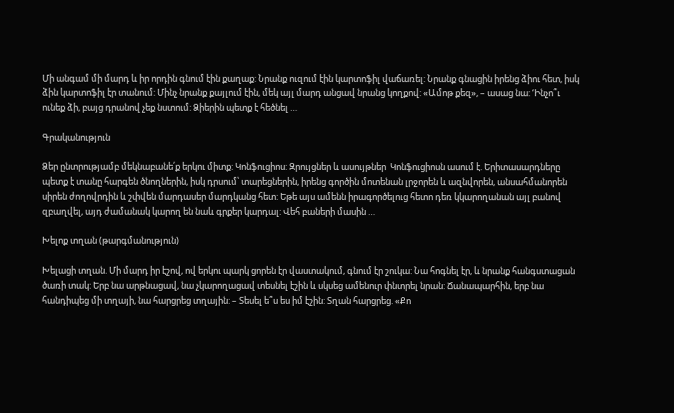Մի անգամ մի մարդ և իր որդին գնում էին քաղաք: Նրանք ուզում էին կարտոֆիլ վաճառել: Նրանք գնացին իրենց ձիու հետ, իսկ ձին կարտոֆիլ էր տանում: Մինչ նրանք քայլում էին, մեկ այլ մարդ անցավ նրանց կողքով: «Ամոթ քեզ», – ասաց նա: ‘Ինչո՞ւ ունեք ձի, բայց դրանով չեք նստում: Ձիերին պետք է հեծնել …

Գրականություն

Ձեր ընտրությամբ մեկնաբանե՛ք երկու միտք: Կոնֆուցիոս: Զրույցներ և ասույթներ  Կոնֆուցիոսն ասում է. Երիտասարդները պետք է տանը հարգեն ծնողներին, իսկ դրսում՝ տարեցներին, իրենց գործին մոտենան լրջորեն և ազնվորեն, անսահմանորեն սիրեն ժողովրդին և շփվեն մարդասեր մարդկանց հետ: Եթե այս ամենն իրագործելուց հետո դեռ կկարողանան այլ բանով զբաղվել, այդ ժամանակ կարող են նաև գրքեր կարդալ: Վեհ բաների մասին …

Խելոք տղան (թարգմանություն)

Խելացի տղան. Մի մարդ իր էշով, ով երկու պարկ ցորեն էր վաստակում, գնում էր շուկա: Նա հոգնել էր, և նրանք հանգստացան ծառի տակ: Երբ նա արթնացավ, նա չկարողացավ տեսնել էշին և սկսեց ամենուր փնտրել նրան: Ճանապարհին, երբ նա հանդիպեց մի տղայի, նա հարցրեց տղային: – Տեսել ե՞ս ես իմ էշին: Տղան հարցրեց. «Քո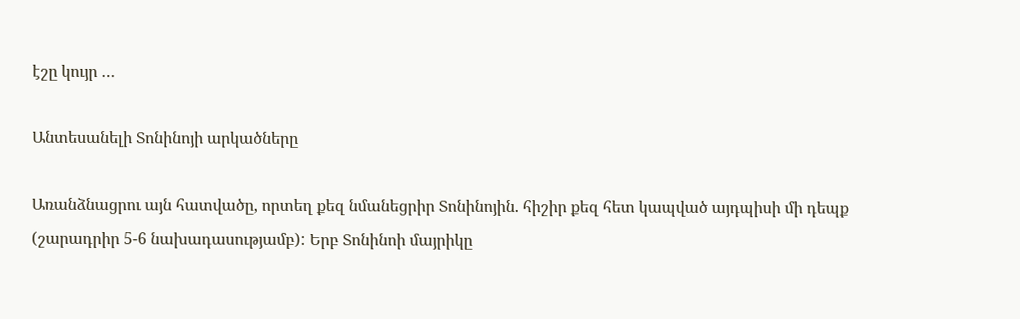էշը կույր …

Անտեսանելի Տոնինոյի արկածները

Առանձնացրու այն հատվածը, որտեղ քեզ նմանեցրիր Տոնինոյին. հիշիր քեզ հետ կապված այդպիսի մի դեպք (շարադրիր 5-6 նախադասությամբ): Երբ Տոնինոի մայրիկը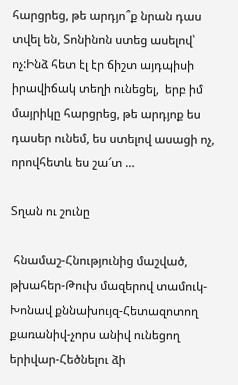հարցրեց, թե արդյո՞ք նրան դաս տվել են, Տոնինոն ստեց ասելով՝ ոչ:Ինձ հետ էլ էր ճիշտ այդպիսի իրավիճակ տեղի ունեցել,  երբ իմ մայրիկը հարցրեց, թե արդյոք ես դասեր ունեմ, ես ստելով ասացի ոչ, որովհետև ես շա՜տ …

Տղան ու շունը

 հնամաշ-Հնությունից մաշված,  թխահեր-Թուխ մազերով տամուկ- Խոնավ քննախույզ-Հետազոտող քառանիվ-չորս անիվ ունեցող երիվար-Հեծնելու ձի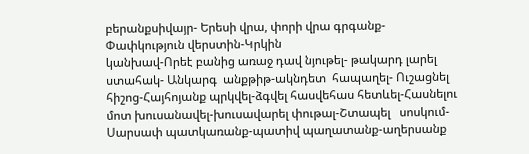բերանքսիվայր- Երեսի վրա, փորի վրա գրգանք-Փափկություն վերստին-Կրկին                                                 կանխավ-Որեէ բանից առաջ դավ նյութել- թակարդ լարել   ստահակ- Անկարգ  անքթիթ-ակնդետ  հապաղել- Ուշացնել հիշոց-Հայհոյանք պրկվել-ձգվել հասվեհաս հետևել-Հասնելու մոտ խուսանավել-խուսավարել փութալ-Շտապել   սոսկում-Սարսափ պատկառանք-պատիվ պաղատանք-աղերսանք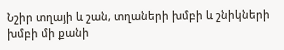Նշիր տղայի և շան, տղաների խմբի և շնիկների խմբի մի քանի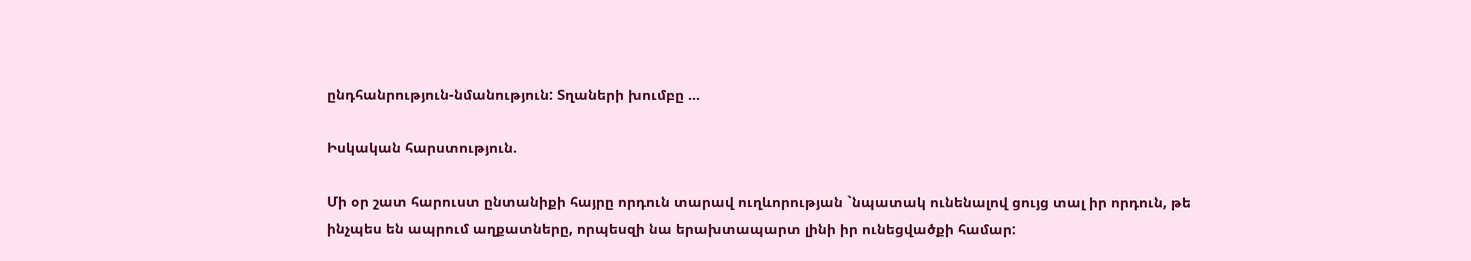ընդհանրություն-նմանություն: Տղաների խումբը …

Իսկական հարստություն.

Մի օր շատ հարուստ ընտանիքի հայրը որդուն տարավ ուղևորության `նպատակ ունենալով ցույց տալ իր որդուն, թե ինչպես են ապրում աղքատները, որպեսզի նա երախտապարտ լինի իր ունեցվածքի համար: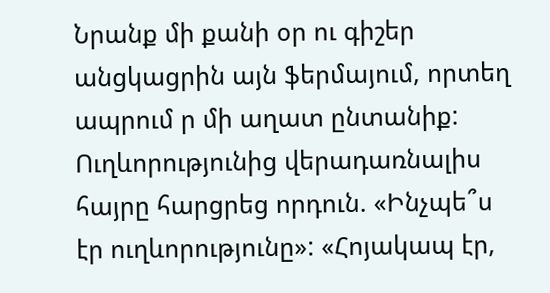Նրանք մի քանի օր ու գիշեր անցկացրին այն ֆերմայում, որտեղ ապրում ր մի աղատ ընտանիք: Ուղևորությունից վերադառնալիս հայրը հարցրեց որդուն. «Ինչպե՞ս էր ուղևորությունը»: «Հոյակապ էր,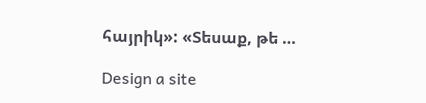հայրիկ»: «Տեսաք, թե …

Design a site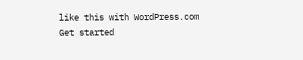like this with WordPress.com
Get started